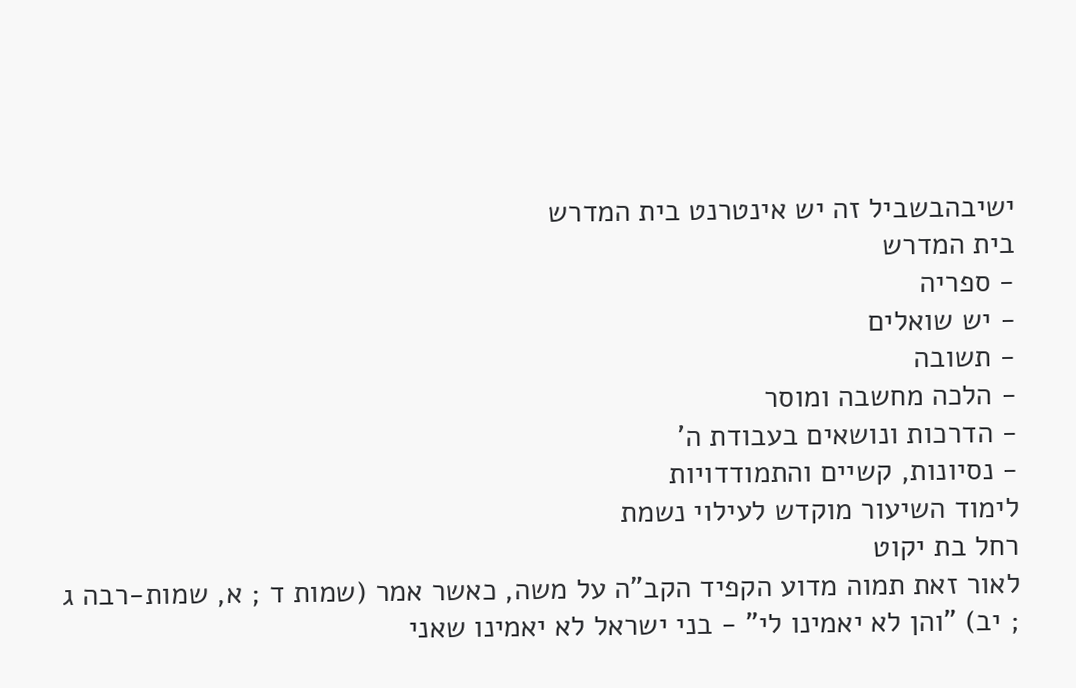ישיבהבשביל זה יש אינטרנט בית המדרש
בית המדרש
- ספריה
- יש שואלים
- תשובה
- הלכה מחשבה ומוסר
- הדרכות ונושאים בעבודת ה'
- נסיונות, קשיים והתמודדויות
לימוד השיעור מוקדש לעילוי נשמת
רחל בת יקוט
לאור זאת תמוה מדוע הקפיד הקב"ה על משה, כאשר אמר (שמות ד ; א, שמות-רבה ג ; יב) "והן לא יאמינו לי" - בני ישראל לא יאמינו שאני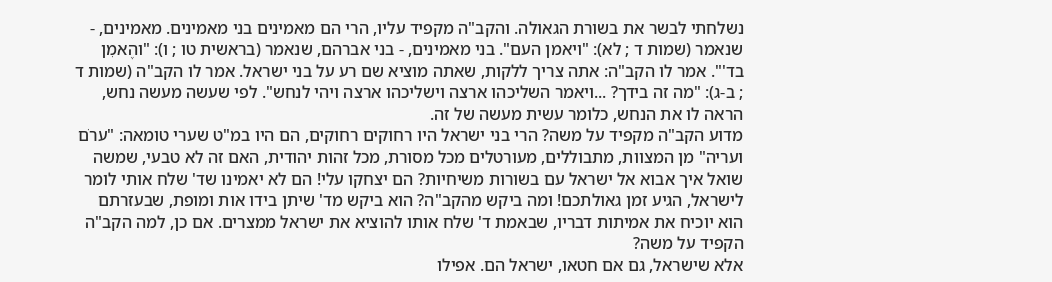נשלחתי לבשר את בשורת הגאולה. והקב"ה מקפיד עליו, הרי הם מאמינים בני מאמינים. מאמינים, - שנאמר (שמות ד ; לא): "ויאמן העם". בני מאמינים, - בני אברהם, שנאמר (בראשית טו ; ו): "והֶאמִן בד'". אמר לו הקב"ה: אתה צריך ללקות, שאתה מוציא שם רע על בני ישראל. אמר לו הקב"ה (שמות ד ; ב-ג): "מה זה בידך? ...ויאמר השליכהו ארצה וישליכהו ארצה ויהי לנחש". לפי שעשה מעשה נחש, הראה לו את הנחש, כלומר עשית מעשה של זה.
מדוע הקב"ה מקפיד על משה? הרי בני ישראל היו רחוקים רחוקים, הם היו במ"ט שערי טומאה: "ערֹם ועריה" מן המצוות, מתבוללים, מעורטלים מכל מסורת, מכל זהות יהודית, האם זה לא טבעי, שמשה שואל איך אבוא אל ישראל עם בשורות משיחיות? הם יצחקו עלי! הם לא יאמינו שד' שלח אותי לומר לישראל, הגיע זמן גאולתכם! ומה ביקש מהקב"ה? הוא ביקש מד' שיתן בידו אות ומופת, שבעזרתם הוא יוכיח את אמיתות דבריו, שבאמת ד' שלח אותו להוציא את ישראל ממצרים. אם כן, למה הקב"ה הקפיד על משה?
אלא שישראל, גם אם חטאו, ישראל הם. אפילו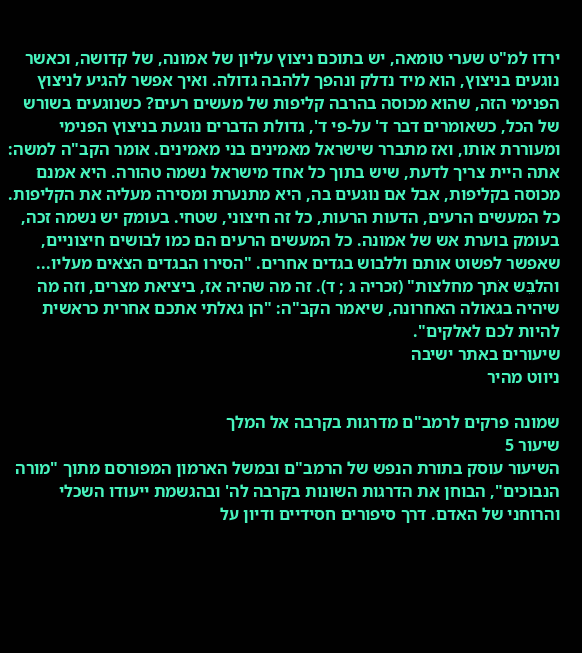ירדו למ"ט שערי טומאה, יש בתוכם ניצוץ עליון של אמונה, של קדושה, וכאשר נוגעים בניצוץ, הוא מיד נדלק ונהפך ללהבה גדולה. ואיך אפשר להגיע לניצוץ הפנימי הזה, שהוא מכוסה בהרבה קליפות של מעשים רעים? כשנוגעים בשורש של הכל, כשאומרים דבר ד' על-פי ד', גדולת הדברים נוגעת בניצוץ הפנימי ומעוררת אותו, ואז מתברר שישראל מאמינים בני מאמינים. אומר הקב"ה למשה: אתה היית צריך לדעת, שיש בתוך כל אחד מישראל נשמה טהורה. היא אמנם מכוסה בקליפות, אבל אם נוגעים בה, היא מתנערת ומסירה מעליה את הקליפות. כל המעשים הרעים, הדעות הרעות, כל זה חיצוני, שטחי. בעומק יש נשמה זכה, בעומק בוערת אש של אמונה. כל המעשים הרעים הם כמו לבושים חיצוניים, שאפשר לפשוט אותם וללבוש בגדים אחרים. "הסירו הבגדים הצֹאים מעליו... והלבֵּש אֹתך מחלצות" (זכריה ג ; ד). זה מה שהיה אז, ביציאת מצרים, וזה מה שיהיה בגאולה האחרונה, שיאמר הקב"ה: "הן גאלתי אתכם אחרית כראשית להיות לכם לאלקים".
שיעורים באתר ישיבה
ניווט מהיר

שמונה פרקים לרמב"ם מדרגות בקרבה אל המלך
שיעור 5
השיעור עוסק בתורת הנפש של הרמב"ם ובמשל הארמון המפורסם מתוך "מורה הנבוכים", הבוחן את הדרגות השונות בקרבה לה' ובהגשמת ייעודו השכלי והרוחני של האדם. דרך סיפורים חסידיים ודיון על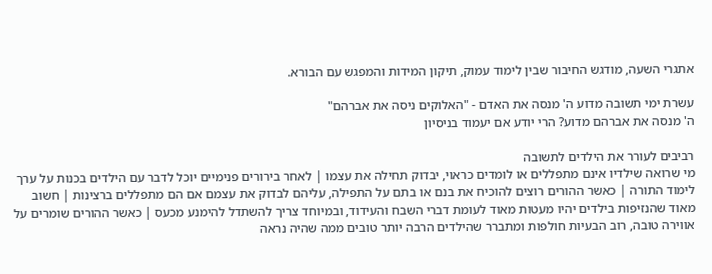אתגרי השעה, מודגש החיבור שבין לימוד עמוק, תיקון המידות והמפגש עם הבורא.

עשרת ימי תשובה מדוע ה' מנסה את האדם - "האלוקים ניסה את אברהם"
ה' מנסה את אברהם מדוע? הרי יודע אם יעמוד בניסיון

רביבים לעורר את הילדים לתשובה
מי שרואה שילדיו אינם מתפללים או לומדים כראוי, יבדוק תחילה את עצמו | לאחר בירורים פנימיים יוכל לדבר עם הילדים בכנות על ערך לימוד התורה | כאשר ההורים רוצים להוכיח את בנם או בתם על התפילה, עליהם לבדוק את עצמם אם הם מתפללים ברצינות | חשוב מאוד שהנזיפות בילדים יהיו מעטות מאוד לעומת דברי השבח והעידוד, ובמיוחד צריך להשתדל להימנע מכעס | כאשר ההורים שומרים על אווירה טובה, רוב הבעיות חולפות ומתברר שהילדים הרבה יותר טובים ממה שהיה נראה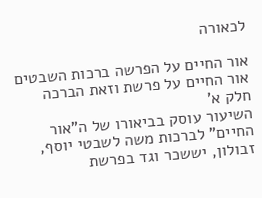לכאורה

אור החיים על הפרשה ברכות השבטים
אור החיים על פרשת וזאת הברכה חלק א'
השיעור עוסק בביאורו של ה"אור החיים" לברכות משה לשבטי יוסף, זבולון, יששכר וגד בפרשת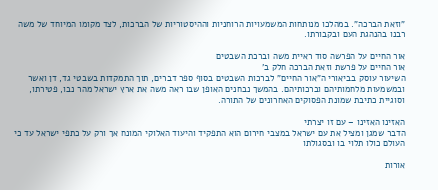"וזאת הברכה". במהלכו מנותחות המשמעויות הרוחניות וההיסטוריות של הברכות, לצד מקומו המיוחד של משה רבנו בהנהגת העם ובקבורתו.

אור החיים על הפרשה סוד ראיית משה וברכת השבטים
אור החיים על פרשת וזאת הברכה חלק ב'
השיעור עוסק בביאורי ה"אור החיים" לברכות השבטים בסוף ספר דברים, תוך התמקדות בשבטי גד, דן ואשר ובמשמעות מלחמותיהם וברכותיהם. בהמשך נבחנים האופן שבו ראה משה את ארץ ישראל מהר נבו, פטירתו, וסוגיית כתיבת שמונת הפסוקים האחרונים של התורה.

האזינו האזינו – עם זו יצרתי
הדבר שמגן ומציל את עם ישראל במצבי חירום הוא התפקיד והיעוד האלוקי המונח אך ורק על כתפי ישראל עד כי העולם כולו תלוי בו ובסגולתו

אורות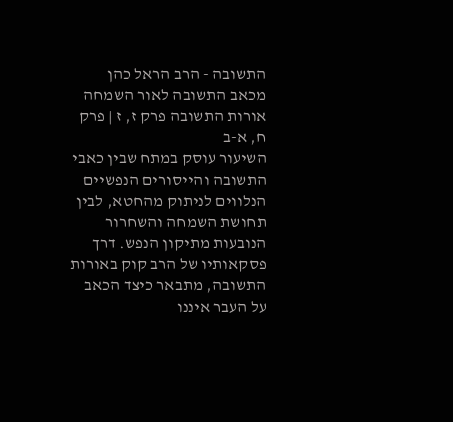התשובה - הרב הראל כהן מכאב התשובה לאור השמחה
אורות התשובה פרק ז, ז | פרק ח, א-ב
השיעור עוסק במתח שבין כאבי התשובה והייסורים הנפשיים הנלווים לניתוק מהחטא, לבין תחושת השמחה והשחרור הנובעות מתיקון הנפש. דרך פסקאותיו של הרב קוק באורות התשובה, מתבאר כיצד הכאב על העבר איננו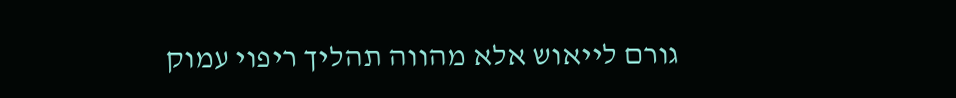גורם לייאוש אלא מהווה תהליך ריפוי עמוק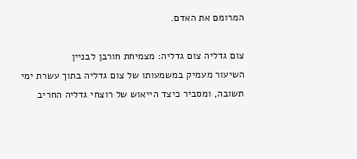המרומם את האדם.

צום גדליה צום גדליה: מצמיחת חורבן לבניין
השיעור מעמיק במשמעותו של צום גדליה בתוך עשרת ימי תשובה, ומסביר כיצד הייאוש של רוצחי גדליה החריב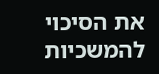את הסיכוי להמשכיות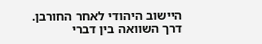היישוב היהודי לאחר החורבן. דרך השוואה בין דברי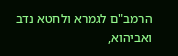הרמב"ם לגמרא ולחטא נדב ואביהוא,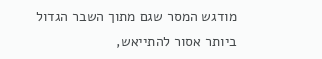מודגש המסר שגם מתוך השבר הגדול ביותר אסור להתייאש,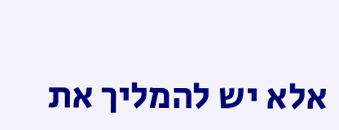אלא יש להמליך את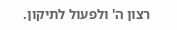רצון ה' ולפעול לתיקון.